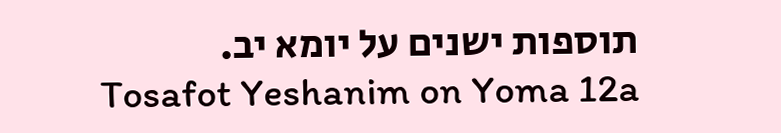תוספות ישנים על יומא יב.
Tosafot Yeshanim on Yoma 12a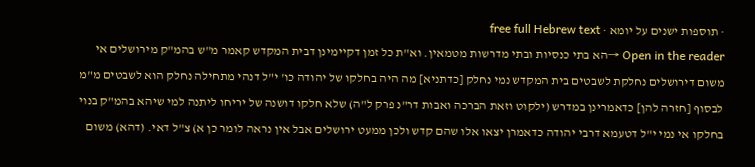· תוספות ישנים על יומא · free full Hebrew text
Open in the reader →הא בתי כנסיות ובתי מדרשות מטמאין. וא"ת כל זמן דקיימינן דבית המקדש קאמר מ"ש בהמ"ק מירושלים אי משום דירושלים נחלקת לשבטים בית המקדש נמי נחלק [כדתניא] מה היה בחלקו של יהודה כו' י"ל דנהי מתחילה נחלק הוא לשבטים מ"מ לבסוף [חזרה להן] כדאמרינן במדרש (ילקוט וזאת הברכה ואבות דר"נ פרק ל"ה) שלא חלקו דושנה של יריחו ליתנה למי שיהא בהמ"ק בנוי בחלקו אי נמי י"ל דטעמא דרבי יהודה כדאמרן יצאו אלו שהם קדש ולכן ממעט ירושלים אבל אין נראה לומר כן א) צ"ל דאי. (דהא) משום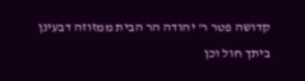קדושה פטר ר' יהודה הר הבית ממזוזה דבעינן ביתך חול וכן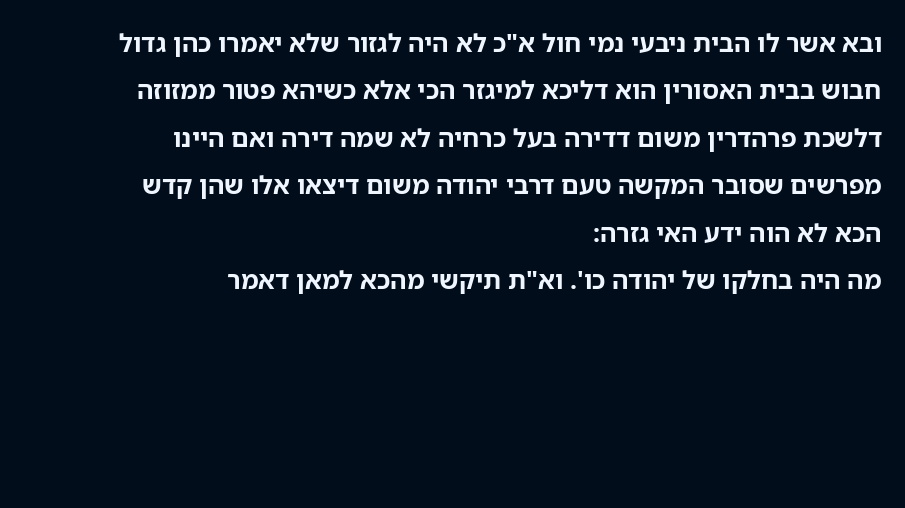ובא אשר לו הבית ניבעי נמי חול א"כ לא היה לגזור שלא יאמרו כהן גדול חבוש בבית האסורין הוא דליכא למיגזר הכי אלא כשיהא פטור ממזוזה דלשכת פרהדרין משום דדירה בעל כרחיה לא שמה דירה ואם היינו מפרשים שסובר המקשה טעם דרבי יהודה משום דיצאו אלו שהן קדש הכא לא הוה ידע האי גזרה:
מה היה בחלקו של יהודה כו'. וא"ת תיקשי מהכא למאן דאמר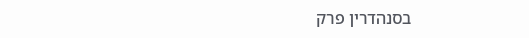בסנהדרין פרק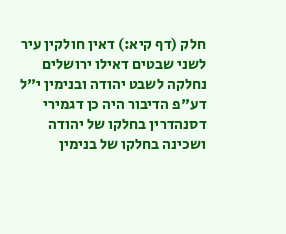חלק (דף קיא:) דאין חולקין עיר לשני שבטים דאילו ירושלים נחלקה לשבט יהודה ובנימין י"ל דע"פ הדיבור היה כן דגמירי דסנהדרין בחלקו של יהודה ושכינה בחלקו של בנימין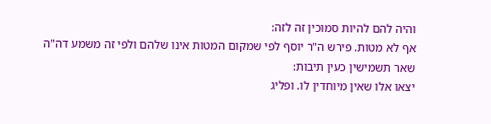והיה להם להיות סמוכין זה לזה:
אף לא מטות. פירש ה"ר יוסף לפי שמקום המטות אינו שלהם ולפי זה משמע דה"ה שאר תשמישין כעין תיבות:
יצאו אלו שאין מיוחדין לו. ופליג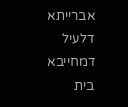אברייתא דלעיל דמחייבא בית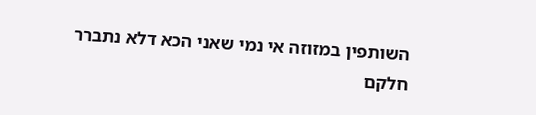השותפין במזוזה אי נמי שאני הכא דלא נתברר חלקם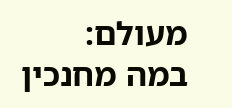מעולם:
במה מחנכין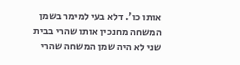אותו כו'. דלא בעי למימר בשמן המשחה מחנכין אותו שהרי בבית שני לא היה שמן המשחה שהרי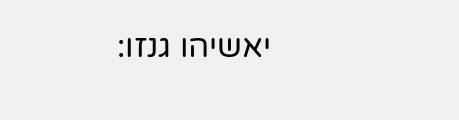יאשיהו גנזו: